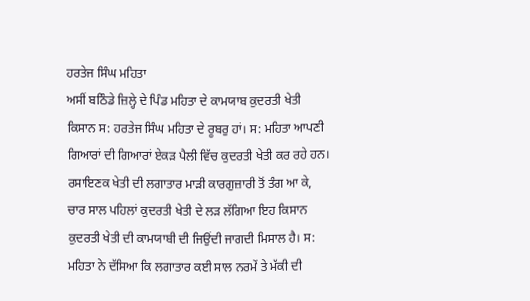ਹਰਤੇਜ ਸਿੰਘ ਮਹਿਤਾ
ਅਸੀਂ ਬਠਿੰਡੇ ਜ਼ਿਲ੍ਹੇ ਦੇ ਪਿੰਡ ਮਹਿਤਾ ਦੇ ਕਾਮਯਾਬ ਕੁਦਰਤੀ ਖੇਤੀ ਕਿਸਾਨ ਸ: ਹਰਤੇਜ ਸਿੰਘ ਮਹਿਤਾ ਦੇ ਰੂਬਰੁ ਹਾਂ। ਸ: ਮਹਿਤਾ ਆਪਣੀ ਗਿਆਰਾਂ ਦੀ ਗਿਆਰਾਂ ਏਕੜ ਪੈਲੀ ਵਿੱਚ ਕੁਦਰਤੀ ਖੇਤੀ ਕਰ ਰਹੇ ਹਨ।
ਰਸਾਇਣਕ ਖੇਤੀ ਦੀ ਲਗਾਤਾਰ ਮਾੜੀ ਕਾਰਗੁਜ਼ਾਰੀ ਤੋਂ ਤੰਗ ਆ ਕੇ, ਚਾਰ ਸਾਲ ਪਹਿਲਾਂ ਕੁਦਰਤੀ ਖੇਤੀ ਦੇ ਲੜ ਲੱਗਿਆ ਇਹ ਕਿਸਾਨ ਕੁਦਰਤੀ ਖੇਤੀ ਦੀ ਕਾਮਯਾਬੀ ਦੀ ਜਿਉਂਦੀ ਜਾਗਦੀ ਮਿਸਾਲ ਹੈ। ਸ: ਮਹਿਤਾ ਨੇ ਦੱਸਿਆ ਕਿ ਲਗਾਤਾਰ ਕਈ ਸਾਲ ਨਰਮੇਂ ਤੇ ਮੱਕੀ ਦੀ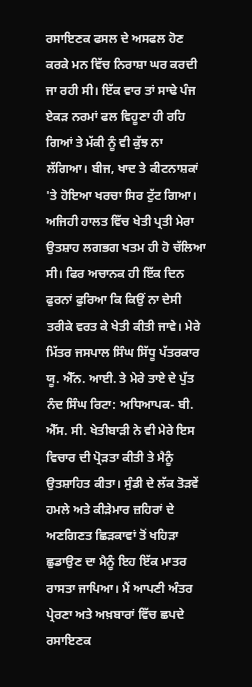ਰਸਾਇਣਕ ਫਸਲ ਦੇ ਅਸਫਲ ਹੋਣ ਕਰਕੇ ਮਨ ਵਿੱਚ ਨਿਰਾਸ਼ਾ ਘਰ ਕਰਦੀ ਜਾ ਰਹੀ ਸੀ। ਇੱਕ ਵਾਰ ਤਾਂ ਸਾਢੇ ਪੰਜ ਏਕੜ ਨਰਮਾਂ ਫਲ ਵਿਹੂਣਾ ਹੀ ਰਹਿ ਗਿਆਂ ਤੇ ਮੱਕੀ ਨੂੰ ਵੀ ਕੁੱਝ ਨਾ ਲੱਗਿਆ। ਬੀਜ, ਖਾਦ ਤੇ ਕੀਟਨਾਸ਼ਕਾਂ 'ਤੇ ਹੋਇਆ ਖਰਚਾ ਸਿਰ ਟੁੱਟ ਗਿਆ। ਅਜਿਹੀ ਹਾਲਤ ਵਿੱਚ ਖੇਤੀ ਪ੍ਰਤੀ ਮੇਰਾ ਉਤਸ਼ਾਹ ਲਗਭਗ ਖਤਮ ਹੀ ਹੋ ਚੱਲਿਆ ਸੀ। ਫਿਰ ਅਚਾਨਕ ਹੀ ਇੱਕ ਦਿਨ ਫੁਰਨਾਂ ਫੁਰਿਆ ਕਿ ਕਿਉਂ ਨਾ ਦੇਸੀ ਤਰੀਕੇ ਵਰਤ ਕੇ ਖੇਤੀ ਕੀਤੀ ਜਾਵੇ। ਮੇਰੇ ਮਿੱਤਰ ਜਸਪਾਲ ਸਿੰਘ ਸਿੱਧੂ ਪੱਤਰਕਾਰ ਯੂ. ਐੱਨ. ਆਈ. ਤੇ ਮੇਰੇ ਤਾਏ ਦੇ ਪੁੱਤ ਨੰਦ ਸਿੰਘ ਰਿਟਾ: ਅਧਿਆਪਕ- ਬੀ. ਐੱਸ. ਸੀ. ਖੇਤੀਬਾੜੀ ਨੇ ਵੀ ਮੇਰੇ ਇਸ ਵਿਚਾਰ ਦੀ ਪ੍ਰੋੜਤਾ ਕੀਤੀ ਤੇ ਮੈਨੂੰ ਉਤਸ਼ਾਹਿਤ ਕੀਤਾ। ਸੁੰਡੀ ਦੇ ਲੱਕ ਤੋੜਵੇਂ ਹਮਲੇ ਅਤੇ ਕੀੜੇਮਾਰ ਜ਼ਹਿਰਾਂ ਦੇ ਅਣਗਿਣਤ ਛਿੜਕਾਵਾਂ ਤੋਂ ਖਹਿੜਾ ਛੁਡਾਉਣ ਦਾ ਮੈਨੂੰ ਇਹ ਇੱਕ ਮਾਤਰ ਰਾਸਤਾ ਜਾਪਿਆ। ਮੈਂ ਆਪਣੀ ਅੰਤਰ ਪ੍ਰੇਰਣਾ ਅਤੇ ਅਖ਼ਬਾਰਾਂ ਵਿੱਚ ਛਪਦੇ ਰਸਾਇਣਕ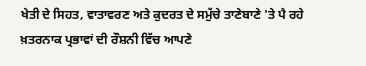ਖੇਤੀ ਦੇ ਸਿਹਤ, ਵਾਤਾਵਰਣ ਅਤੇ ਕੁਦਰਤ ਦੇ ਸਮੁੱਚੇ ਤਾਣੇਬਾਣੇ 'ਤੇ ਪੈ ਰਹੇ ਖ਼ਤਰਨਾਕ ਪ੍ਰਭਾਵਾਂ ਦੀ ਰੌਸ਼ਨੀ ਵਿੱਚ ਆਪਣੇ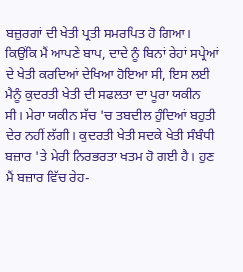ਬਜ਼ੁਰਗਾਂ ਦੀ ਖੇਤੀ ਪ੍ਰਤੀ ਸਮਰਪਿਤ ਹੋ ਗਿਆ। ਕਿਉਂਕਿ ਮੈਂ ਆਪਣੇ ਬਾਪ, ਦਾਦੇ ਨੂੰ ਬਿਨਾਂ ਰੇਹਾਂ ਸਪ੍ਰੇਆਂ ਦੇ ਖੇਤੀ ਕਰਦਿਆਂ ਦੇਖਿਆ ਹੋਇਆ ਸੀ, ਇਸ ਲਈ ਮੈਨੂੰ ਕੁਦਰਤੀ ਖੇਤੀ ਦੀ ਸਫਲਤਾ ਦਾ ਪੂਰਾ ਯਕੀਨ ਸੀ। ਮੇਰਾ ਯਕੀਨ ਸੱਚ 'ਚ ਤਬਦੀਲ ਹੁੰਦਿਆਂ ਬਹੁਤੀ ਦੇਰ ਨਹੀਂ ਲੱਗੀ। ਕੁਦਰਤੀ ਖੇਤੀ ਸਦਕੇ ਖੇਤੀ ਸੰਬੰਧੀ ਬਜ਼ਾਰ 'ਤੇ ਮੇਰੀ ਨਿਰਭਰਤਾ ਖਤਮ ਹੋ ਗਈ ਹੈ। ਹੁਣ ਮੈਂ ਬਜ਼ਾਰ ਵਿੱਚ ਰੇਹ-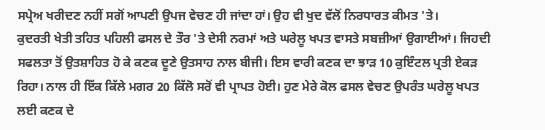ਸਪ੍ਰੇਅ ਖਰੀਦਣ ਨਹੀਂ ਸਗੋਂ ਆਪਣੀ ਉਪਜ ਵੇਚਣ ਹੀ ਜਾਂਦਾ ਹਾਂ। ਉਹ ਵੀ ਖੁਦ ਵੱਲੋਂ ਨਿਰਧਾਰਤ ਕੀਮਤ 'ਤੇ।
ਕੁਦਰਤੀ ਖੇਤੀ ਤਹਿਤ ਪਹਿਲੀ ਫਸਲ ਦੇ ਤੌਰ 'ਤੇ ਦੇਸੀ ਨਰਮਾਂ ਅਤੇ ਘਰੇਲੂ ਖਪਤ ਵਾਸਤੇ ਸਬਜ਼ੀਆਂ ਉਗਾਈਆਂ। ਜਿਹਦੀ ਸਫਲਤਾ ਤੋਂ ਉਤਸ਼ਾਹਿਤ ਹੋ ਕੇ ਕਣਕ ਦੂਣੇ ਉਤਸਾਹ ਨਾਲ ਬੀਜੀ। ਇਸ ਵਾਰੀ ਕਣਕ ਦਾ ਝਾੜ 10 ਕੁਇੰਟਲ ਪ੍ਰਤੀ ਏਕੜ ਰਿਹਾ। ਨਾਲ ਹੀ ਇੱਕ ਕਿੱਲੇ ਮਗਰ 20 ਕਿੱਲੋ ਸਰੋਂ ਵੀ ਪ੍ਰਾਪਤ ਹੋਈ। ਹੁਣ ਮੇਰੇ ਕੋਲ ਫਸਲ ਵੇਚਣ ਉਪਰੰਤ ਘਰੇਲੂ ਖਪਤ ਲਈ ਕਣਕ ਦੇ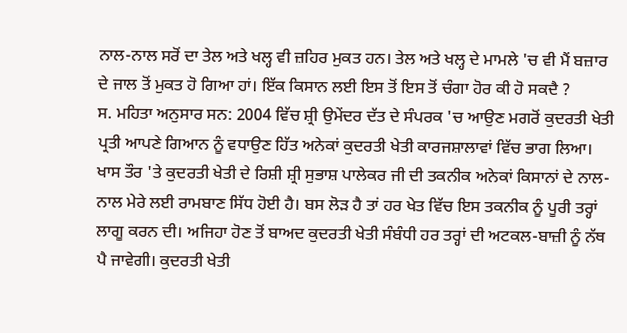ਨਾਲ-ਨਾਲ ਸਰੋਂ ਦਾ ਤੇਲ ਅਤੇ ਖਲ੍ਹ ਵੀ ਜ਼ਹਿਰ ਮੁਕਤ ਹਨ। ਤੇਲ ਅਤੇ ਖਲ੍ਹ ਦੇ ਮਾਮਲੇ 'ਚ ਵੀ ਮੈਂ ਬਜ਼ਾਰ ਦੇ ਜਾਲ ਤੋਂ ਮੁਕਤ ਹੋ ਗਿਆ ਹਾਂ। ਇੱਕ ਕਿਸਾਨ ਲਈ ਇਸ ਤੋਂ ਇਸ ਤੋਂ ਚੰਗਾ ਹੋਰ ਕੀ ਹੋ ਸਕਦੈ ?
ਸ. ਮਹਿਤਾ ਅਨੁਸਾਰ ਸਨ: 2004 ਵਿੱਚ ਸ਼੍ਰੀ ਉਮੇਂਦਰ ਦੱਤ ਦੇ ਸੰਪਰਕ 'ਚ ਆਉਣ ਮਗਰੋਂ ਕੁਦਰਤੀ ਖੇਤੀ ਪ੍ਰਤੀ ਆਪਣੇ ਗਿਆਨ ਨੂੰ ਵਧਾਉਣ ਹਿੱਤ ਅਨੇਕਾਂ ਕੁਦਰਤੀ ਖੇਤੀ ਕਾਰਜਸ਼ਾਲਾਵਾਂ ਵਿੱਚ ਭਾਗ ਲਿਆ। ਖਾਸ ਤੌਰ 'ਤੇ ਕੁਦਰਤੀ ਖੇਤੀ ਦੇ ਰਿਸ਼ੀ ਸ਼੍ਰੀ ਸੁਭਾਸ਼ ਪਾਲੇਕਰ ਜੀ ਦੀ ਤਕਨੀਕ ਅਨੇਕਾਂ ਕਿਸਾਨਾਂ ਦੇ ਨਾਲ-ਨਾਲ ਮੇਰੇ ਲਈ ਰਾਮਬਾਣ ਸਿੱਧ ਹੋਈ ਹੈ। ਬਸ ਲੋੜ ਹੈ ਤਾਂ ਹਰ ਖੇਤ ਵਿੱਚ ਇਸ ਤਕਨੀਕ ਨੂੰ ਪੂਰੀ ਤਰ੍ਹਾਂ ਲਾਗੂ ਕਰਨ ਦੀ। ਅਜਿਹਾ ਹੋਣ ਤੋਂ ਬਾਅਦ ਕੁਦਰਤੀ ਖੇਤੀ ਸੰਬੰਧੀ ਹਰ ਤਰ੍ਹਾਂ ਦੀ ਅਟਕਲ-ਬਾਜ਼ੀ ਨੂੰ ਨੱਥ ਪੈ ਜਾਵੇਗੀ। ਕੁਦਰਤੀ ਖੇਤੀ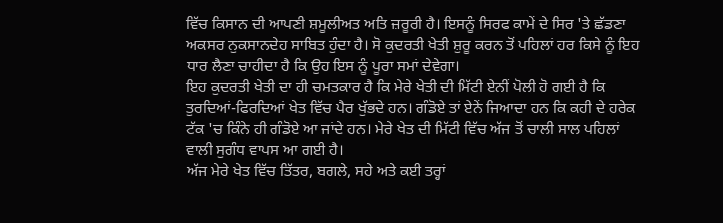ਵਿੱਚ ਕਿਸਾਨ ਦੀ ਆਪਣੀ ਸ਼ਮੂਲੀਅਤ ਅਤਿ ਜ਼ਰੂਰੀ ਹੈ। ਇਸਨੂੰ ਸਿਰਫ ਕਾਮੇਂ ਦੇ ਸਿਰ 'ਤੇ ਛੱਡਣਾ ਅਕਸਰ ਨੁਕਸਾਨਦੇਹ ਸਾਬਿਤ ਹੁੰਦਾ ਹੈ। ਸੋ ਕੁਦਰਤੀ ਖੇਤੀ ਸ਼ੁਰੂ ਕਰਨ ਤੋਂ ਪਹਿਲਾਂ ਹਰ ਕਿਸੇ ਨੂੰ ਇਹ ਧਾਰ ਲੈਣਾ ਚਾਹੀਦਾ ਹੈ ਕਿ ਉਹ ਇਸ ਨੂੰ ਪੂਰਾ ਸਮਾਂ ਦੇਵੇਗਾ।
ਇਹ ਕੁਦਰਤੀ ਖੇਤੀ ਦਾ ਹੀ ਚਮਤਕਾਰ ਹੈ ਕਿ ਮੇਰੇ ਖੇਤੀ ਦੀ ਮਿੱਟੀ ਏਨੀਂ ਪੋਲੀ ਹੋ ਗਈ ਹੈ ਕਿ ਤੁਰਦਿਆਂ-ਫਿਰਦਿਆਂ ਖੇਤ ਵਿੱਚ ਪੈਰ ਖੁੱਭਦੇ ਹਨ। ਗੰਡੋਏ ਤਾਂ ਏਨੇਂ ਜਿਆਦਾ ਹਨ ਕਿ ਕਹੀ ਦੇ ਹਰੇਕ ਟੱਕ 'ਚ ਕਿੰਨੇ ਹੀ ਗੰਡੋਏ ਆ ਜਾਂਦੇ ਹਨ। ਮੇਰੇ ਖੇਤ ਦੀ ਮਿੱਟੀ ਵਿੱਚ ਅੱਜ ਤੋਂ ਚਾਲੀ ਸਾਲ ਪਹਿਲਾਂ ਵਾਲੀ ਸੁਗੰਧ ਵਾਪਸ ਆ ਗਈ ਹੈ।
ਅੱਜ ਮੇਰੇ ਖੇਤ ਵਿੱਚ ਤਿੱਤਰ, ਬਗਲੇ, ਸਹੇ ਅਤੇ ਕਈ ਤਰ੍ਹਾਂ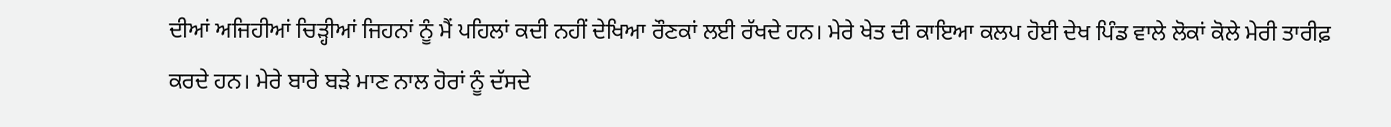ਦੀਆਂ ਅਜਿਹੀਆਂ ਚਿੜ੍ਹੀਆਂ ਜਿਹਨਾਂ ਨੂੰ ਮੈਂ ਪਹਿਲਾਂ ਕਦੀ ਨਹੀਂ ਦੇਖਿਆ ਰੌਣਕਾਂ ਲਈ ਰੱਖਦੇ ਹਨ। ਮੇਰੇ ਖੇਤ ਦੀ ਕਾਇਆ ਕਲਪ ਹੋਈ ਦੇਖ ਪਿੰਡ ਵਾਲੇ ਲੋਕਾਂ ਕੋਲੇ ਮੇਰੀ ਤਾਰੀਫ਼ ਕਰਦੇ ਹਨ। ਮੇਰੇ ਬਾਰੇ ਬੜੇ ਮਾਣ ਨਾਲ ਹੋਰਾਂ ਨੂੰ ਦੱਸਦੇ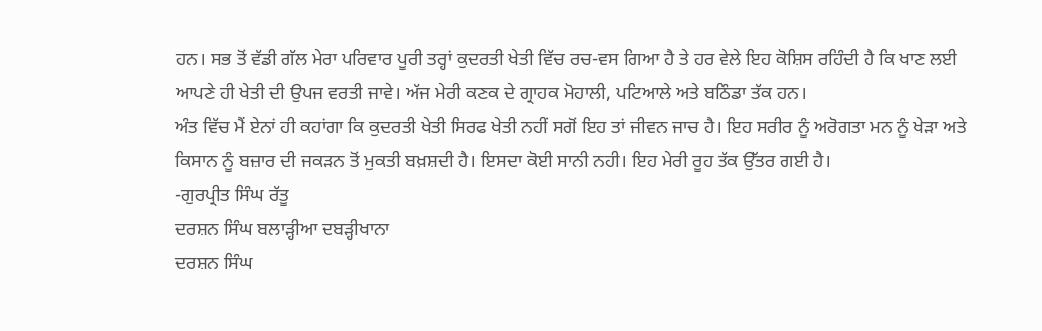ਹਨ। ਸਭ ਤੋਂ ਵੱਡੀ ਗੱਲ ਮੇਰਾ ਪਰਿਵਾਰ ਪੂਰੀ ਤਰ੍ਹਾਂ ਕੁਦਰਤੀ ਖੇਤੀ ਵਿੱਚ ਰਚ-ਵਸ ਗਿਆ ਹੈ ਤੇ ਹਰ ਵੇਲੇ ਇਹ ਕੋਸ਼ਿਸ ਰਹਿੰਦੀ ਹੈ ਕਿ ਖਾਣ ਲਈ ਆਪਣੇ ਹੀ ਖੇਤੀ ਦੀ ਉਪਜ ਵਰਤੀ ਜਾਵੇ। ਅੱਜ ਮੇਰੀ ਕਣਕ ਦੇ ਗ੍ਰਾਹਕ ਮੋਹਾਲੀ, ਪਟਿਆਲੇ ਅਤੇ ਬਠਿੰਡਾ ਤੱਕ ਹਨ।
ਅੰਤ ਵਿੱਚ ਮੈਂ ਏਨਾਂ ਹੀ ਕਹਾਂਗਾ ਕਿ ਕੁਦਰਤੀ ਖੇਤੀ ਸਿਰਫ ਖੇਤੀ ਨਹੀਂ ਸਗੋਂ ਇਹ ਤਾਂ ਜੀਵਨ ਜਾਚ ਹੈ। ਇਹ ਸਰੀਰ ਨੂੰ ਅਰੋਗਤਾ ਮਨ ਨੂੰ ਖੇੜਾ ਅਤੇ ਕਿਸਾਨ ਨੂੰ ਬਜ਼ਾਰ ਦੀ ਜਕੜਨ ਤੋਂ ਮੁਕਤੀ ਬਖ਼ਸ਼ਦੀ ਹੈ। ਇਸਦਾ ਕੋਈ ਸਾਨੀ ਨਹੀ। ਇਹ ਮੇਰੀ ਰੂਹ ਤੱਕ ਉੱਤਰ ਗਈ ਹੈ।
-ਗੁਰਪ੍ਰੀਤ ਸਿੰਘ ਰੱਤੂ
ਦਰਸ਼ਨ ਸਿੰਘ ਬਲਾੜ੍ਹੀਆ ਦਬੜ੍ਹੀਖਾਨਾ
ਦਰਸ਼ਨ ਸਿੰਘ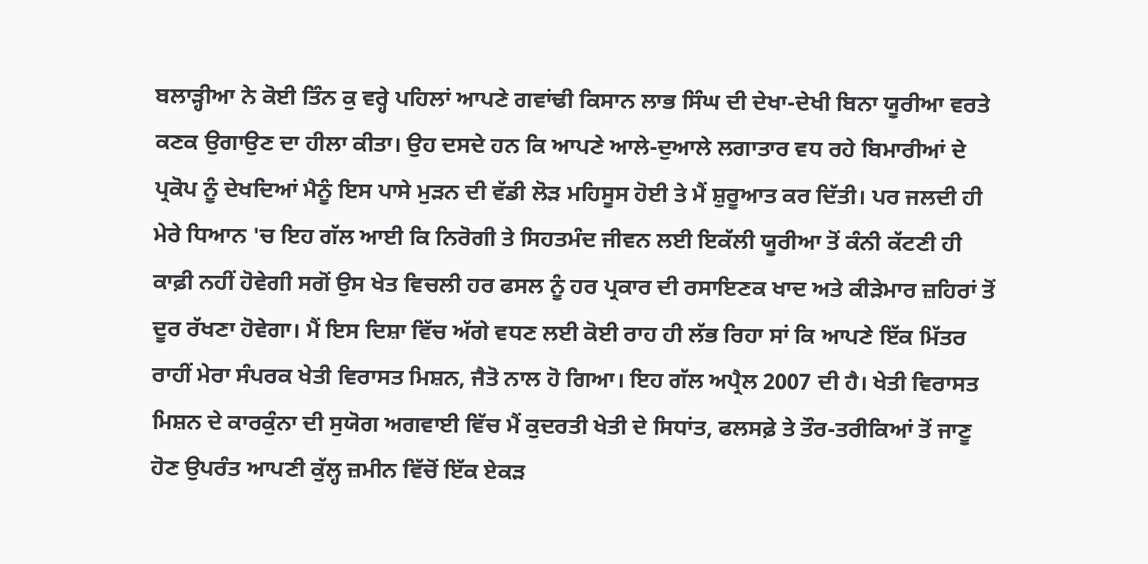ਬਲਾੜ੍ਹੀਆ ਨੇ ਕੋਈ ਤਿੰਨ ਕੁ ਵਰ੍ਹੇ ਪਹਿਲਾਂ ਆਪਣੇ ਗਵਾਂਢੀ ਕਿਸਾਨ ਲਾਭ ਸਿੰਘ ਦੀ ਦੇਖਾ-ਦੇਖੀ ਬਿਨਾ ਯੂਰੀਆ ਵਰਤੇ ਕਣਕ ਉਗਾਉਣ ਦਾ ਹੀਲਾ ਕੀਤਾ। ਉਹ ਦਸਦੇ ਹਨ ਕਿ ਆਪਣੇ ਆਲੇ-ਦੁਆਲੇ ਲਗਾਤਾਰ ਵਧ ਰਹੇ ਬਿਮਾਰੀਆਂ ਦੇ ਪ੍ਰਕੋਪ ਨੂੰ ਦੇਖਦਿਆਂ ਮੈਨੂੰ ਇਸ ਪਾਸੇ ਮੁੜਨ ਦੀ ਵੱਡੀ ਲੋੜ ਮਹਿਸੂਸ ਹੋਈ ਤੇ ਮੈਂ ਸ਼ੁਰੂਆਤ ਕਰ ਦਿੱਤੀ। ਪਰ ਜਲਦੀ ਹੀ ਮੇਰੇ ਧਿਆਨ 'ਚ ਇਹ ਗੱਲ ਆਈ ਕਿ ਨਿਰੋਗੀ ਤੇ ਸਿਹਤਮੰਦ ਜੀਵਨ ਲਈ ਇਕੱਲੀ ਯੂਰੀਆ ਤੋਂ ਕੰਨੀ ਕੱਟਣੀ ਹੀ ਕਾਫ਼ੀ ਨਹੀਂ ਹੋਵੇਗੀ ਸਗੋਂ ਉਸ ਖੇਤ ਵਿਚਲੀ ਹਰ ਫਸਲ ਨੂੰ ਹਰ ਪ੍ਰਕਾਰ ਦੀ ਰਸਾਇਣਕ ਖਾਦ ਅਤੇ ਕੀੜੇਮਾਰ ਜ਼ਹਿਰਾਂ ਤੋਂ ਦੂਰ ਰੱਖਣਾ ਹੋਵੇਗਾ। ਮੈਂ ਇਸ ਦਿਸ਼ਾ ਵਿੱਚ ਅੱਗੇ ਵਧਣ ਲਈ ਕੋਈ ਰਾਹ ਹੀ ਲੱਭ ਰਿਹਾ ਸਾਂ ਕਿ ਆਪਣੇ ਇੱਕ ਮਿੱਤਰ ਰਾਹੀਂ ਮੇਰਾ ਸੰਪਰਕ ਖੇਤੀ ਵਿਰਾਸਤ ਮਿਸ਼ਨ, ਜੈਤੋ ਨਾਲ ਹੋ ਗਿਆ। ਇਹ ਗੱਲ ਅਪ੍ਰੈਲ 2007 ਦੀ ਹੈ। ਖੇਤੀ ਵਿਰਾਸਤ ਮਿਸ਼ਨ ਦੇ ਕਾਰਕੁੰਨਾ ਦੀ ਸੁਯੋਗ ਅਗਵਾਈ ਵਿੱਚ ਮੈਂ ਕੁਦਰਤੀ ਖੇਤੀ ਦੇ ਸਿਧਾਂਤ, ਫਲਸਫ਼ੇ ਤੇ ਤੌਰ-ਤਰੀਕਿਆਂ ਤੋਂ ਜਾਣੂ ਹੋਣ ਉਪਰੰਤ ਆਪਣੀ ਕੁੱਲ੍ਹ ਜ਼ਮੀਨ ਵਿੱਚੋਂ ਇੱਕ ਏਕੜ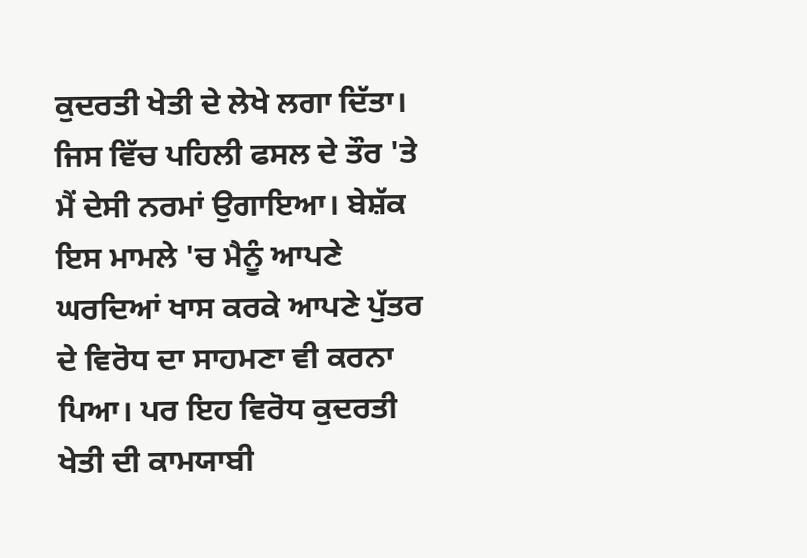ਕੁਦਰਤੀ ਖੇਤੀ ਦੇ ਲੇਖੇ ਲਗਾ ਦਿੱਤਾ। ਜਿਸ ਵਿੱਚ ਪਹਿਲੀ ਫਸਲ ਦੇ ਤੌਰ 'ਤੇ ਮੈਂ ਦੇਸੀ ਨਰਮਾਂ ਉਗਾਇਆ। ਬੇਸ਼ੱਕ ਇਸ ਮਾਮਲੇ 'ਚ ਮੈਨੂੰ ਆਪਣੇ ਘਰਦਿਆਂ ਖਾਸ ਕਰਕੇ ਆਪਣੇ ਪੁੱਤਰ ਦੇ ਵਿਰੋਧ ਦਾ ਸਾਹਮਣਾ ਵੀ ਕਰਨਾ ਪਿਆ। ਪਰ ਇਹ ਵਿਰੋਧ ਕੁਦਰਤੀ ਖੇਤੀ ਦੀ ਕਾਮਯਾਬੀ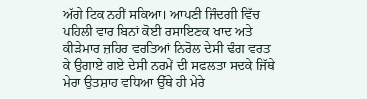ਅੱਗੇ ਟਿਕ ਨਹੀਂ ਸਕਿਆ। ਆਪਣੀ ਜਿੰਦਗੀ ਵਿੱਚ ਪਹਿਲੀ ਵਾਰ ਬਿਨਾਂ ਕੋਈ ਰਸਾਇਣਕ ਖਾਦ ਅਤੇ ਕੀੜੇਮਾਰ ਜ਼ਹਿਰ ਵਰਤਿਆਂ ਨਿਰੋਲ ਦੇਸੀ ਢੰਗ ਵਰਤ ਕੇ ਉਗਾਏ ਗਏ ਦੇਸੀ ਨਰਮੇਂ ਦੀ ਸਫਲਤਾ ਸਦਕੇ ਜਿੱਥੇ ਮੇਰਾ ਉਤਸ਼ਾਹ ਵਧਿਆ ਉੱਥੇ ਹੀ ਮੇਰੇ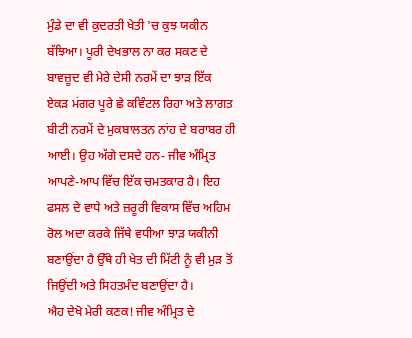ਮੁੰਡੇ ਦਾ ਵੀ ਕੁਦਰਤੀ ਖੇਤੀ 'ਚ ਕੁਝ ਯਕੀਨ ਬੱਝਿਆ। ਪੂਰੀ ਦੇਖਭਾਲ ਨਾ ਕਰ ਸਕਣ ਦੇ ਬਾਵਜ਼ੂਦ ਵੀ ਮੇਰੇ ਦੇਸੀ ਨਰਮੇਂ ਦਾ ਝਾੜ ਇੱਕ ਏਕੜ ਮਂਗਰ ਪੂਰੇ ਛੇ ਕਵਿੰਟਲ ਰਿਹਾ ਅਤੇ ਲਾਗਤ ਬੀਟੀ ਨਰਮੇਂ ਦੇ ਮੁਕਬਾਲਤਨ ਨਾਂਹ ਦੇ ਬਰਾਬਰ ਹੀ ਆਈ। ਉਹ ਅੱਗੇ ਦਸਦੇ ਹਨ- ਜੀਵ ਅੰਮ੍ਰਿਤ ਆਪਣੇ-ਆਪ ਵਿੱਚ ਇੱਕ ਚਮਤਕਾਰ ਹੈ। ਇਹ ਫਸਲ ਦੇ ਵਾਧੇ ਅਤੇ ਜ਼ਰੂਰੀ ਵਿਕਾਸ ਵਿੱਚ ਅਹਿਮ ਰੋਲ ਅਦਾ ਕਰਕੇ ਜਿੱਥੇ ਵਧੀਆ ਝਾੜ ਯਕੀਨੀ ਬਣਾਉਂਦਾ ਹੈ ਉੱਥੇ ਹੀ ਖੇਤ ਦੀ ਮਿੱਟੀ ਨੂੰ ਵੀ ਮੁੜ ਤੋਂ ਜਿਉਂਦੀ ਅਤੇ ਸਿਹਤਮੰਦ ਬਣਾਉਂਦਾ ਹੈ।
ਐਹ ਦੇਖੋ ਮੇਰੀ ਕਣਕ! ਜੀਵ ਅੰਮ੍ਰਿਤ ਦੇ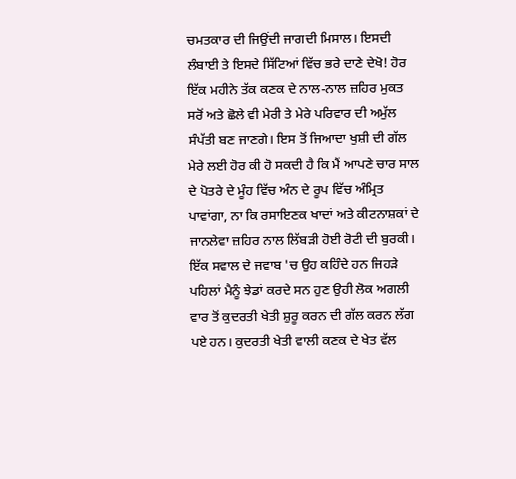ਚਮਤਕਾਰ ਦੀ ਜਿਉਂਦੀ ਜਾਗਦੀ ਮਿਸਾਲ। ਇਸਦੀ ਲੰਬਾਈ ਤੇ ਇਸਦੇ ਸਿੱਟਿਆਂ ਵਿੱਚ ਭਰੇ ਦਾਣੇ ਦੇਖੋ! ਹੋਰ ਇੱਕ ਮਹੀਨੇ ਤੱਕ ਕਣਕ ਦੇ ਨਾਲ-ਨਾਲ ਜ਼ਹਿਰ ਮੁਕਤ ਸਰੋਂ ਅਤੇ ਛੋਲੇ ਵੀ ਮੇਰੀ ਤੇ ਮੇਰੇ ਪਰਿਵਾਰ ਦੀ ਅਮੁੱਲ ਸੰਪੱਤੀ ਬਣ ਜਾਣਗੇ। ਇਸ ਤੋਂ ਜਿਆਦਾ ਖੁਸ਼ੀ ਦੀ ਗੱਲ ਮੇਰੇ ਲਈ ਹੋਰ ਕੀ ਹੋ ਸਕਦੀ ਹੈ ਕਿ ਮੈਂ ਆਪਣੇ ਚਾਰ ਸਾਲ ਦੇ ਪੋਤਰੇ ਦੇ ਮੂੰਹ ਵਿੱਚ ਅੰਨ ਦੇ ਰੂਪ ਵਿੱਚ ਅੰਮ੍ਰਿਤ ਪਾਵਾਂਗਾ, ਨਾ ਕਿ ਰਸਾਇਣਕ ਖਾਦਾਂ ਅਤੇ ਕੀਟਨਾਸ਼ਕਾਂ ਦੇ ਜਾਨਲੇਵਾ ਜ਼ਹਿਰ ਨਾਲ ਲਿੱਬੜੀ ਹੋਈ ਰੋਟੀ ਦੀ ਬੁਰਕੀ। ਇੱਕ ਸਵਾਲ ਦੇ ਜਵਾਬ 'ਚ ਉਹ ਕਹਿੰਦੇ ਹਨ ਜਿਹੜੇ ਪਹਿਲਾਂ ਮੈਨੂੰ ਝੇਡਾਂ ਕਰਦੇ ਸਨ ਹੁਣ ਉਹੀ ਲੋਕ ਅਗਲੀ ਵਾਰ ਤੋਂ ਕੁਦਰਤੀ ਖੇਤੀ ਸ਼ੁਰੂ ਕਰਨ ਦੀ ਗੱਲ ਕਰਨ ਲੱਗ ਪਏ ਹਨ। ਕੁਦਰਤੀ ਖੇਤੀ ਵਾਲੀ ਕਣਕ ਦੇ ਖੇਤ ਵੱਲ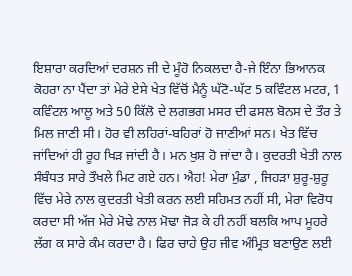ਇਸ਼ਾਰਾ ਕਰਦਿਆਂ ਦਰਸ਼ਨ ਜੀ ਦੇ ਮੂੰਹੋ ਨਿਕਲਦਾ ਹੈ-ਜੇ ਇੰਨਾ ਭਿਆਨਕ ਕੋਹਰਾ ਨਾ ਪੈਂਦਾ ਤਾਂ ਮੇਰੇ ਏਸੇ ਖੇਤ ਵਿੱਚੋਂ ਮੈਨੂੰ ਘੱਟੋ-ਘੱਟ 5 ਕਵਿੰਟਲ ਮਟਰ, 1 ਕਵਿੰਟਲ ਆਲੂ ਅਤੇ 50 ਕਿੱਲੋ ਦੇ ਲਗਭਗ ਮਸਰ ਦੀ ਫਸਲ ਬੋਨਸ ਦੇ ਤੌਰ ਤੇ ਮਿਲ ਜਾਣੀ ਸੀ। ਹੋਰ ਵੀ ਲਹਿਰਾਂ-ਬਹਿਰਾਂ ਹੋ ਜਾਣੀਆਂ ਸਨ। ਖੇਤ ਵਿੱਚ ਜਾਂਦਿਆਂ ਹੀ ਰੂਹ ਖਿੜ ਜਾਂਦੀ ਹੈ। ਮਨ ਖੁਸ਼ ਹੋ ਜਾਂਦਾ ਹੈ। ਕੁਦਰਤੀ ਖੇਤੀ ਨਾਲ ਸੰਬੰਧਤ ਸਾਰੇ ਤੌਖਲੇ ਮਿਟ ਗਏ ਹਨ। ਐਹ! ਮੇਰਾ ਮੁੰਡਾ , ਜਿਹੜਾ ਸ਼ੁਰੂ-ਸ਼ੁਰੂ ਵਿੱਚ ਮੇਰੇ ਨਾਲ ਕੁਦਰਤੀ ਖੇਤੀ ਕਰਨ ਲਈ ਸਹਿਮਤ ਨਹੀਂ ਸੀ, ਮੇਰਾ ਵਿਰੋਧ ਕਰਦਾ ਸੀ ਅੱਜ ਮੇਰੇ ਮੋਢੇ ਨਾਲ ਮੋਢਾ ਜੋੜ ਕੇ ਹੀ ਨਹੀਂ ਬਲਕਿ ਆਪ ਮੂਹਰੇ ਲੱਗ ਕ ਸਾਰੇ ਕੰਮ ਕਰਦਾ ਹੈ। ਫਿਰ ਚਾਹੇ ਉਹ ਜੀਵ ਅੰਮ੍ਰਿਤ ਬਣਾਉਣ ਲਈ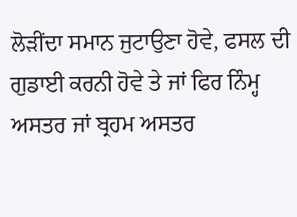ਲੋੜੀਂਦਾ ਸਮਾਨ ਜੁਟਾਉਣਾ ਹੋਵੇ, ਫਸਲ ਦੀ ਗੁਡਾਈ ਕਰਨੀ ਹੋਵੇ ਤੇ ਜਾਂ ਫਿਰ ਨਿੰਮ੍ਹ ਅਸਤਰ ਜਾਂ ਬ੍ਰਹਮ ਅਸਤਰ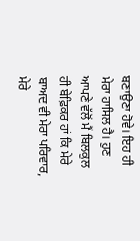ਬਣਾਉਣਾ ਹੋਵੇ। ਇਹ ਹੀ ਮੇਰਾ ਹਾਸਿਲ ਹੈ। ਹੁਣ ਆਪਣੇ ਵੱਲੋਂ ਮੈਂ ਬਿਲਕੁਲ ਹੀ ਬੇਫ਼ਿਕਰ ਹਾਂ ਕਿ ਮੇਰੇ ਬਾਅਦ ਵੀ ਮੇਰਾ ਪਰਿਵਾਰ, ਮੇਰੇ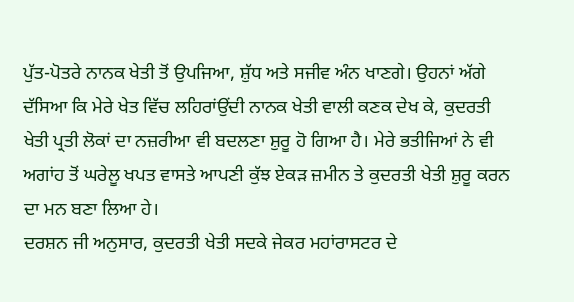ਪੁੱਤ-ਪੋਤਰੇ ਨਾਨਕ ਖੇਤੀ ਤੋਂ ਉਪਜਿਆ, ਸ਼ੁੱਧ ਅਤੇ ਸਜੀਵ ਅੰਨ ਖਾਣਗੇ। ਉਹਨਾਂ ਅੱਗੇ ਦੱਸਿਆ ਕਿ ਮੇਰੇ ਖੇਤ ਵਿੱਚ ਲਹਿਰਾਂਉਂਦੀ ਨਾਨਕ ਖੇਤੀ ਵਾਲੀ ਕਣਕ ਦੇਖ ਕੇ, ਕੁਦਰਤੀ ਖੇਤੀ ਪ੍ਰਤੀ ਲੋਕਾਂ ਦਾ ਨਜ਼ਰੀਆ ਵੀ ਬਦਲਣਾ ਸ਼ੁਰੂ ਹੋ ਗਿਆ ਹੈ। ਮੇਰੇ ਭਤੀਜਿਆਂ ਨੇ ਵੀ ਅਗਾਂਹ ਤੋਂ ਘਰੇਲੂ ਖਪਤ ਵਾਸਤੇ ਆਪਣੀ ਕੁੱਝ ਏਕੜ ਜ਼ਮੀਨ ਤੇ ਕੁਦਰਤੀ ਖੇਤੀ ਸ਼ੁਰੂ ਕਰਨ ਦਾ ਮਨ ਬਣਾ ਲਿਆ ਹੇ।
ਦਰਸ਼ਨ ਜੀ ਅਨੁਸਾਰ, ਕੁਦਰਤੀ ਖੇਤੀ ਸਦਕੇ ਜੇਕਰ ਮਹਾਂਰਾਸਟਰ ਦੇ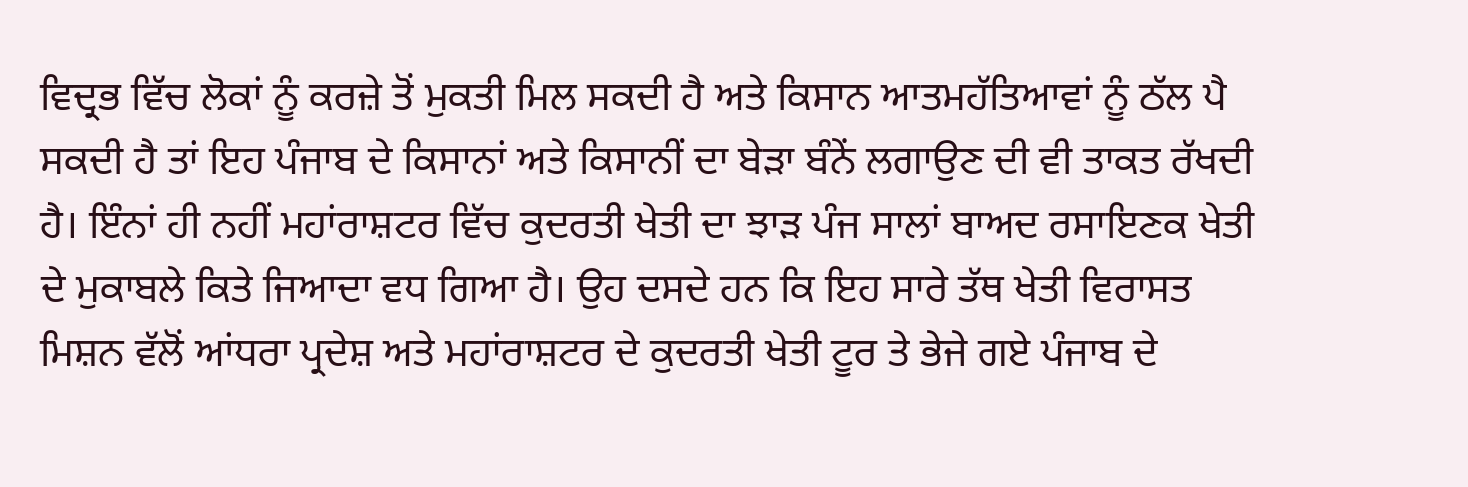ਵਿਦ੍ਰਭ ਵਿੱਚ ਲੋਕਾਂ ਨੂੰ ਕਰਜ਼ੇ ਤੋਂ ਮੁਕਤੀ ਮਿਲ ਸਕਦੀ ਹੈ ਅਤੇ ਕਿਸਾਨ ਆਤਮਹੱਤਿਆਵਾਂ ਨੂੰ ਠੱਲ ਪੈ ਸਕਦੀ ਹੈ ਤਾਂ ਇਹ ਪੰਜਾਬ ਦੇ ਕਿਸਾਨਾਂ ਅਤੇ ਕਿਸਾਨੀਂ ਦਾ ਬੇੜਾ ਬੰਨੇਂ ਲਗਾਉਣ ਦੀ ਵੀ ਤਾਕਤ ਰੱਖਦੀ ਹੈ। ਇੰਨਾਂ ਹੀ ਨਹੀਂ ਮਹਾਂਰਾਸ਼ਟਰ ਵਿੱਚ ਕੁਦਰਤੀ ਖੇਤੀ ਦਾ ਝਾੜ ਪੰਜ ਸਾਲਾਂ ਬਾਅਦ ਰਸਾਇਣਕ ਖੇਤੀ ਦੇ ਮੁਕਾਬਲੇ ਕਿਤੇ ਜਿਆਦਾ ਵਧ ਗਿਆ ਹੈ। ਉਹ ਦਸਦੇ ਹਨ ਕਿ ਇਹ ਸਾਰੇ ਤੱਥ ਖੇਤੀ ਵਿਰਾਸਤ ਮਿਸ਼ਨ ਵੱਲੋਂ ਆਂਧਰਾ ਪ੍ਰਦੇਸ਼ ਅਤੇ ਮਹਾਂਰਾਸ਼ਟਰ ਦੇ ਕੁਦਰਤੀ ਖੇਤੀ ਟੂਰ ਤੇ ਭੇਜੇ ਗਏ ਪੰਜਾਬ ਦੇ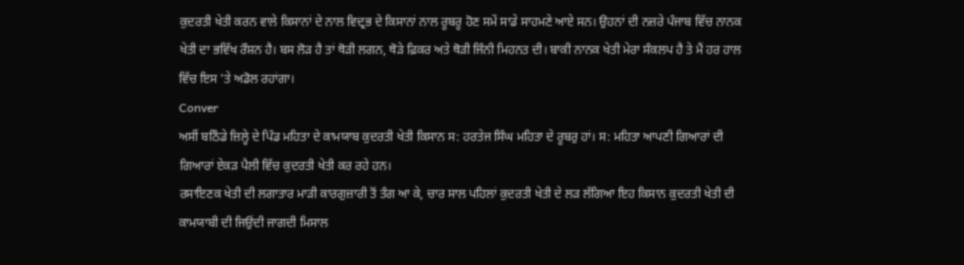ਕੁਦਰਤੀ ਖੇਤੀ ਕਰਨ ਵਾਲੇ ਕਿਸਾਨਾਂ ਦੇ ਨਾਲ ਵਿਦ੍ਰਭ ਦੇ ਕਿਸਾਨਾਂ ਨਾਲ ਰੂਬਰੂ ਹੋਣ ਸਮੇਂ ਸਾਡੇ ਸਾਹਮਣੇ ਆਏ ਸਨ। ਉਹਨਾਂ ਦੀ ਨਜ਼ਰੇ ਪੰਜਾਬ ਵਿੱਚ ਨਾਨਕ ਖੇਤੀ ਦਾ ਭਵਿੱਖ ਰੌਸ਼ਨ ਹੈ। ਬਸ ਲੋੜ ਹੈ ਤਾਂ ਥੋੜੀ ਲਗਨ, ਥੋੜੇ ਫ਼ਿਕਰ ਅਤੇ ਥੋੜੀ ਜਿੰਨੀ ਮਿਹਨਤ ਦੀ। ਬਾਕੀ ਨਾਨਕ ਖੇਤੀ ਮੇਰਾ ਸੰਕਲਪ ਹੈ ਤੇ ਮੈਂ ਹਰ ਹਾਲ ਵਿੱਚ ਇਸ 'ਤੇ ਅਡੋਲ ਰਹਾਂਗਾ।
Conver
ਅਸੀਂ ਬਠਿੰਡੇ ਜ਼ਿਲ੍ਹੇ ਦੇ ਪਿੰਡ ਮਹਿਤਾ ਦੇ ਕਾਮਯਾਬ ਕੁਦਰਤੀ ਖੇਤੀ ਕਿਸਾਨ ਸ: ਹਰਤੇਜ ਸਿੰਘ ਮਹਿਤਾ ਦੇ ਰੂਬਰੁ ਹਾਂ। ਸ: ਮਹਿਤਾ ਆਪਣੀ ਗਿਆਰਾਂ ਦੀ ਗਿਆਰਾਂ ਏਕੜ ਪੈਲੀ ਵਿੱਚ ਕੁਦਰਤੀ ਖੇਤੀ ਕਰ ਰਹੇ ਹਨ।
ਰਸਾਇਣਕ ਖੇਤੀ ਦੀ ਲਗਾਤਾਰ ਮਾੜੀ ਕਾਰਗੁਜ਼ਾਰੀ ਤੋਂ ਤੰਗ ਆ ਕੇ, ਚਾਰ ਸਾਲ ਪਹਿਲਾਂ ਕੁਦਰਤੀ ਖੇਤੀ ਦੇ ਲੜ ਲੱਗਿਆ ਇਹ ਕਿਸਾਨ ਕੁਦਰਤੀ ਖੇਤੀ ਦੀ ਕਾਮਯਾਬੀ ਦੀ ਜਿਉਂਦੀ ਜਾਗਦੀ ਮਿਸਾਲ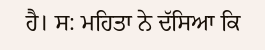ਹੈ। ਸ: ਮਹਿਤਾ ਨੇ ਦੱਸਿਆ ਕਿ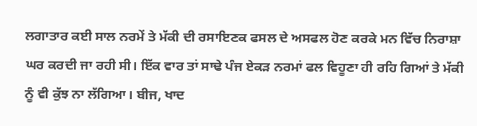ਲਗਾਤਾਰ ਕਈ ਸਾਲ ਨਰਮੇਂ ਤੇ ਮੱਕੀ ਦੀ ਰਸਾਇਣਕ ਫਸਲ ਦੇ ਅਸਫਲ ਹੋਣ ਕਰਕੇ ਮਨ ਵਿੱਚ ਨਿਰਾਸ਼ਾ ਘਰ ਕਰਦੀ ਜਾ ਰਹੀ ਸੀ। ਇੱਕ ਵਾਰ ਤਾਂ ਸਾਢੇ ਪੰਜ ਏਕੜ ਨਰਮਾਂ ਫਲ ਵਿਹੂਣਾ ਹੀ ਰਹਿ ਗਿਆਂ ਤੇ ਮੱਕੀ ਨੂੰ ਵੀ ਕੁੱਝ ਨਾ ਲੱਗਿਆ। ਬੀਜ, ਖਾਦ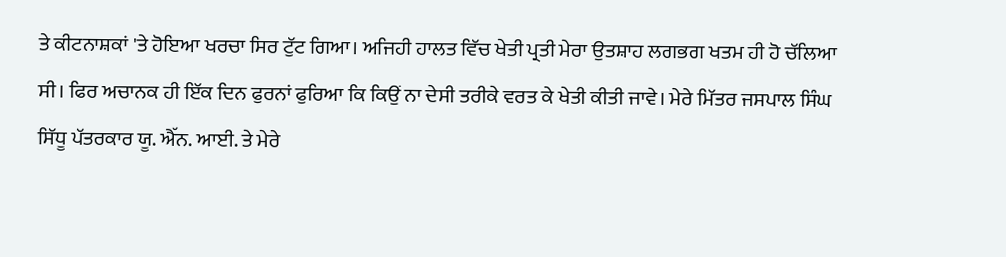ਤੇ ਕੀਟਨਾਸ਼ਕਾਂ 'ਤੇ ਹੋਇਆ ਖਰਚਾ ਸਿਰ ਟੁੱਟ ਗਿਆ। ਅਜਿਹੀ ਹਾਲਤ ਵਿੱਚ ਖੇਤੀ ਪ੍ਰਤੀ ਮੇਰਾ ਉਤਸ਼ਾਹ ਲਗਭਗ ਖਤਮ ਹੀ ਹੋ ਚੱਲਿਆ ਸੀ। ਫਿਰ ਅਚਾਨਕ ਹੀ ਇੱਕ ਦਿਨ ਫੁਰਨਾਂ ਫੁਰਿਆ ਕਿ ਕਿਉਂ ਨਾ ਦੇਸੀ ਤਰੀਕੇ ਵਰਤ ਕੇ ਖੇਤੀ ਕੀਤੀ ਜਾਵੇ। ਮੇਰੇ ਮਿੱਤਰ ਜਸਪਾਲ ਸਿੰਘ ਸਿੱਧੂ ਪੱਤਰਕਾਰ ਯੂ. ਐੱਨ. ਆਈ. ਤੇ ਮੇਰੇ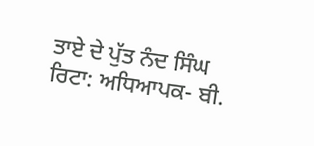ਤਾਏ ਦੇ ਪੁੱਤ ਨੰਦ ਸਿੰਘ ਰਿਟਾ: ਅਧਿਆਪਕ- ਬੀ.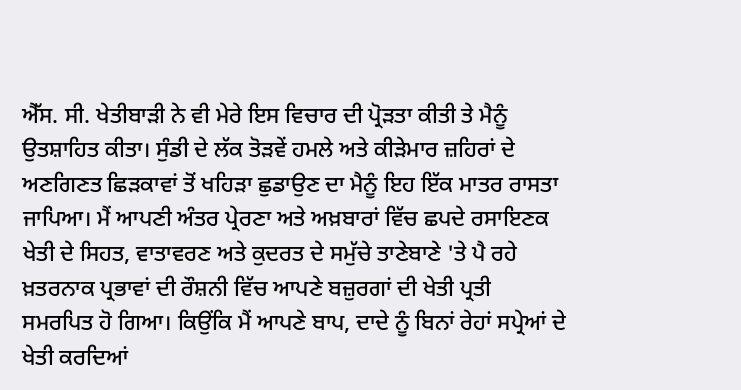ਐੱਸ. ਸੀ. ਖੇਤੀਬਾੜੀ ਨੇ ਵੀ ਮੇਰੇ ਇਸ ਵਿਚਾਰ ਦੀ ਪ੍ਰੋੜਤਾ ਕੀਤੀ ਤੇ ਮੈਨੂੰ ਉਤਸ਼ਾਹਿਤ ਕੀਤਾ। ਸੁੰਡੀ ਦੇ ਲੱਕ ਤੋੜਵੇਂ ਹਮਲੇ ਅਤੇ ਕੀੜੇਮਾਰ ਜ਼ਹਿਰਾਂ ਦੇ ਅਣਗਿਣਤ ਛਿੜਕਾਵਾਂ ਤੋਂ ਖਹਿੜਾ ਛੁਡਾਉਣ ਦਾ ਮੈਨੂੰ ਇਹ ਇੱਕ ਮਾਤਰ ਰਾਸਤਾ ਜਾਪਿਆ। ਮੈਂ ਆਪਣੀ ਅੰਤਰ ਪ੍ਰੇਰਣਾ ਅਤੇ ਅਖ਼ਬਾਰਾਂ ਵਿੱਚ ਛਪਦੇ ਰਸਾਇਣਕ ਖੇਤੀ ਦੇ ਸਿਹਤ, ਵਾਤਾਵਰਣ ਅਤੇ ਕੁਦਰਤ ਦੇ ਸਮੁੱਚੇ ਤਾਣੇਬਾਣੇ 'ਤੇ ਪੈ ਰਹੇ ਖ਼ਤਰਨਾਕ ਪ੍ਰਭਾਵਾਂ ਦੀ ਰੌਸ਼ਨੀ ਵਿੱਚ ਆਪਣੇ ਬਜ਼ੁਰਗਾਂ ਦੀ ਖੇਤੀ ਪ੍ਰਤੀ ਸਮਰਪਿਤ ਹੋ ਗਿਆ। ਕਿਉਂਕਿ ਮੈਂ ਆਪਣੇ ਬਾਪ, ਦਾਦੇ ਨੂੰ ਬਿਨਾਂ ਰੇਹਾਂ ਸਪ੍ਰੇਆਂ ਦੇ ਖੇਤੀ ਕਰਦਿਆਂ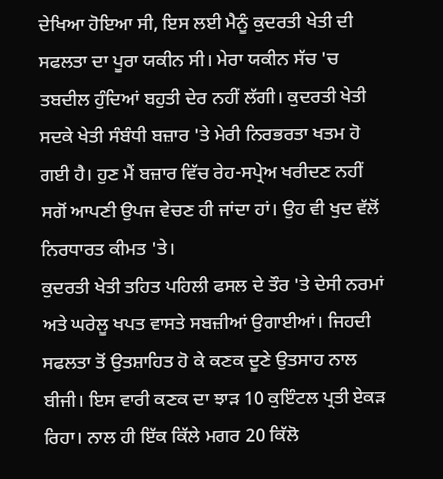ਦੇਖਿਆ ਹੋਇਆ ਸੀ, ਇਸ ਲਈ ਮੈਨੂੰ ਕੁਦਰਤੀ ਖੇਤੀ ਦੀ ਸਫਲਤਾ ਦਾ ਪੂਰਾ ਯਕੀਨ ਸੀ। ਮੇਰਾ ਯਕੀਨ ਸੱਚ 'ਚ ਤਬਦੀਲ ਹੁੰਦਿਆਂ ਬਹੁਤੀ ਦੇਰ ਨਹੀਂ ਲੱਗੀ। ਕੁਦਰਤੀ ਖੇਤੀ ਸਦਕੇ ਖੇਤੀ ਸੰਬੰਧੀ ਬਜ਼ਾਰ 'ਤੇ ਮੇਰੀ ਨਿਰਭਰਤਾ ਖਤਮ ਹੋ ਗਈ ਹੈ। ਹੁਣ ਮੈਂ ਬਜ਼ਾਰ ਵਿੱਚ ਰੇਹ-ਸਪ੍ਰੇਅ ਖਰੀਦਣ ਨਹੀਂ ਸਗੋਂ ਆਪਣੀ ਉਪਜ ਵੇਚਣ ਹੀ ਜਾਂਦਾ ਹਾਂ। ਉਹ ਵੀ ਖੁਦ ਵੱਲੋਂ ਨਿਰਧਾਰਤ ਕੀਮਤ 'ਤੇ।
ਕੁਦਰਤੀ ਖੇਤੀ ਤਹਿਤ ਪਹਿਲੀ ਫਸਲ ਦੇ ਤੌਰ 'ਤੇ ਦੇਸੀ ਨਰਮਾਂ ਅਤੇ ਘਰੇਲੂ ਖਪਤ ਵਾਸਤੇ ਸਬਜ਼ੀਆਂ ਉਗਾਈਆਂ। ਜਿਹਦੀ ਸਫਲਤਾ ਤੋਂ ਉਤਸ਼ਾਹਿਤ ਹੋ ਕੇ ਕਣਕ ਦੂਣੇ ਉਤਸਾਹ ਨਾਲ ਬੀਜੀ। ਇਸ ਵਾਰੀ ਕਣਕ ਦਾ ਝਾੜ 10 ਕੁਇੰਟਲ ਪ੍ਰਤੀ ਏਕੜ ਰਿਹਾ। ਨਾਲ ਹੀ ਇੱਕ ਕਿੱਲੇ ਮਗਰ 20 ਕਿੱਲੋ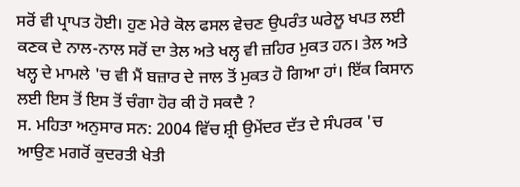ਸਰੋਂ ਵੀ ਪ੍ਰਾਪਤ ਹੋਈ। ਹੁਣ ਮੇਰੇ ਕੋਲ ਫਸਲ ਵੇਚਣ ਉਪਰੰਤ ਘਰੇਲੂ ਖਪਤ ਲਈ ਕਣਕ ਦੇ ਨਾਲ-ਨਾਲ ਸਰੋਂ ਦਾ ਤੇਲ ਅਤੇ ਖਲ੍ਹ ਵੀ ਜ਼ਹਿਰ ਮੁਕਤ ਹਨ। ਤੇਲ ਅਤੇ ਖਲ੍ਹ ਦੇ ਮਾਮਲੇ 'ਚ ਵੀ ਮੈਂ ਬਜ਼ਾਰ ਦੇ ਜਾਲ ਤੋਂ ਮੁਕਤ ਹੋ ਗਿਆ ਹਾਂ। ਇੱਕ ਕਿਸਾਨ ਲਈ ਇਸ ਤੋਂ ਇਸ ਤੋਂ ਚੰਗਾ ਹੋਰ ਕੀ ਹੋ ਸਕਦੈ ?
ਸ. ਮਹਿਤਾ ਅਨੁਸਾਰ ਸਨ: 2004 ਵਿੱਚ ਸ਼੍ਰੀ ਉਮੇਂਦਰ ਦੱਤ ਦੇ ਸੰਪਰਕ 'ਚ ਆਉਣ ਮਗਰੋਂ ਕੁਦਰਤੀ ਖੇਤੀ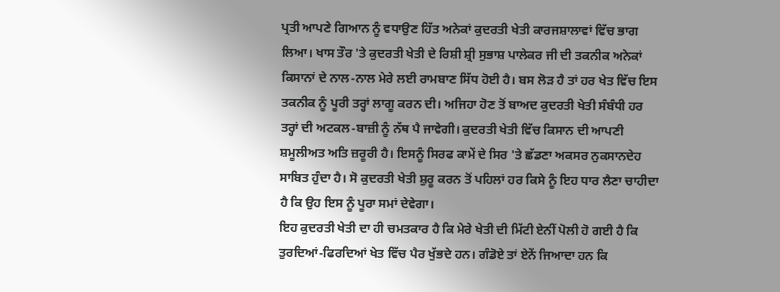ਪ੍ਰਤੀ ਆਪਣੇ ਗਿਆਨ ਨੂੰ ਵਧਾਉਣ ਹਿੱਤ ਅਨੇਕਾਂ ਕੁਦਰਤੀ ਖੇਤੀ ਕਾਰਜਸ਼ਾਲਾਵਾਂ ਵਿੱਚ ਭਾਗ ਲਿਆ। ਖਾਸ ਤੌਰ 'ਤੇ ਕੁਦਰਤੀ ਖੇਤੀ ਦੇ ਰਿਸ਼ੀ ਸ਼੍ਰੀ ਸੁਭਾਸ਼ ਪਾਲੇਕਰ ਜੀ ਦੀ ਤਕਨੀਕ ਅਨੇਕਾਂ ਕਿਸਾਨਾਂ ਦੇ ਨਾਲ-ਨਾਲ ਮੇਰੇ ਲਈ ਰਾਮਬਾਣ ਸਿੱਧ ਹੋਈ ਹੈ। ਬਸ ਲੋੜ ਹੈ ਤਾਂ ਹਰ ਖੇਤ ਵਿੱਚ ਇਸ ਤਕਨੀਕ ਨੂੰ ਪੂਰੀ ਤਰ੍ਹਾਂ ਲਾਗੂ ਕਰਨ ਦੀ। ਅਜਿਹਾ ਹੋਣ ਤੋਂ ਬਾਅਦ ਕੁਦਰਤੀ ਖੇਤੀ ਸੰਬੰਧੀ ਹਰ ਤਰ੍ਹਾਂ ਦੀ ਅਟਕਲ-ਬਾਜ਼ੀ ਨੂੰ ਨੱਥ ਪੈ ਜਾਵੇਗੀ। ਕੁਦਰਤੀ ਖੇਤੀ ਵਿੱਚ ਕਿਸਾਨ ਦੀ ਆਪਣੀ ਸ਼ਮੂਲੀਅਤ ਅਤਿ ਜ਼ਰੂਰੀ ਹੈ। ਇਸਨੂੰ ਸਿਰਫ ਕਾਮੇਂ ਦੇ ਸਿਰ 'ਤੇ ਛੱਡਣਾ ਅਕਸਰ ਨੁਕਸਾਨਦੇਹ ਸਾਬਿਤ ਹੁੰਦਾ ਹੈ। ਸੋ ਕੁਦਰਤੀ ਖੇਤੀ ਸ਼ੁਰੂ ਕਰਨ ਤੋਂ ਪਹਿਲਾਂ ਹਰ ਕਿਸੇ ਨੂੰ ਇਹ ਧਾਰ ਲੈਣਾ ਚਾਹੀਦਾ ਹੈ ਕਿ ਉਹ ਇਸ ਨੂੰ ਪੂਰਾ ਸਮਾਂ ਦੇਵੇਗਾ।
ਇਹ ਕੁਦਰਤੀ ਖੇਤੀ ਦਾ ਹੀ ਚਮਤਕਾਰ ਹੈ ਕਿ ਮੇਰੇ ਖੇਤੀ ਦੀ ਮਿੱਟੀ ਏਨੀਂ ਪੋਲੀ ਹੋ ਗਈ ਹੈ ਕਿ ਤੁਰਦਿਆਂ-ਫਿਰਦਿਆਂ ਖੇਤ ਵਿੱਚ ਪੈਰ ਖੁੱਭਦੇ ਹਨ। ਗੰਡੋਏ ਤਾਂ ਏਨੇਂ ਜਿਆਦਾ ਹਨ ਕਿ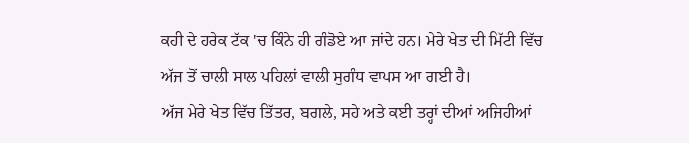ਕਹੀ ਦੇ ਹਰੇਕ ਟੱਕ 'ਚ ਕਿੰਨੇ ਹੀ ਗੰਡੋਏ ਆ ਜਾਂਦੇ ਹਨ। ਮੇਰੇ ਖੇਤ ਦੀ ਮਿੱਟੀ ਵਿੱਚ ਅੱਜ ਤੋਂ ਚਾਲੀ ਸਾਲ ਪਹਿਲਾਂ ਵਾਲੀ ਸੁਗੰਧ ਵਾਪਸ ਆ ਗਈ ਹੈ।
ਅੱਜ ਮੇਰੇ ਖੇਤ ਵਿੱਚ ਤਿੱਤਰ, ਬਗਲੇ, ਸਹੇ ਅਤੇ ਕਈ ਤਰ੍ਹਾਂ ਦੀਆਂ ਅਜਿਹੀਆਂ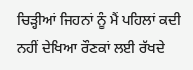ਚਿੜ੍ਹੀਆਂ ਜਿਹਨਾਂ ਨੂੰ ਮੈਂ ਪਹਿਲਾਂ ਕਦੀ ਨਹੀਂ ਦੇਖਿਆ ਰੌਣਕਾਂ ਲਈ ਰੱਖਦੇ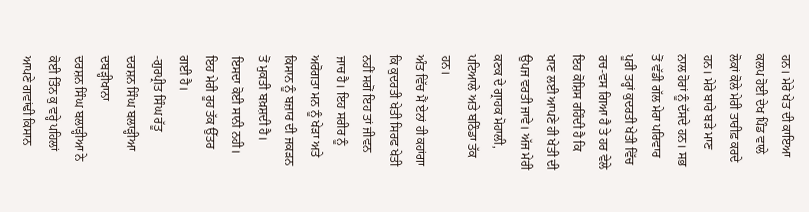ਹਨ। ਮੇਰੇ ਖੇਤ ਦੀ ਕਾਇਆ ਕਲਪ ਹੋਈ ਦੇਖ ਪਿੰਡ ਵਾਲੇ ਲੋਕਾਂ ਕੋਲੇ ਮੇਰੀ ਤਾਰੀਫ਼ ਕਰਦੇ ਹਨ। ਮੇਰੇ ਬਾਰੇ ਬੜੇ ਮਾਣ ਨਾਲ ਹੋਰਾਂ ਨੂੰ ਦੱਸਦੇ ਹਨ। ਸਭ ਤੋਂ ਵੱਡੀ ਗੱਲ ਮੇਰਾ ਪਰਿਵਾਰ ਪੂਰੀ ਤਰ੍ਹਾਂ ਕੁਦਰਤੀ ਖੇਤੀ ਵਿੱਚ ਰਚ-ਵਸ ਗਿਆ ਹੈ ਤੇ ਹਰ ਵੇਲੇ ਇਹ ਕੋਸ਼ਿਸ ਰਹਿੰਦੀ ਹੈ ਕਿ ਖਾਣ ਲਈ ਆਪਣੇ ਹੀ ਖੇਤੀ ਦੀ ਉਪਜ ਵਰਤੀ ਜਾਵੇ। ਅੱਜ ਮੇਰੀ ਕਣਕ ਦੇ ਗ੍ਰਾਹਕ ਮੋਹਾਲੀ, ਪਟਿਆਲੇ ਅਤੇ ਬਠਿੰਡਾ ਤੱਕ ਹਨ।
ਅੰਤ ਵਿੱਚ ਮੈਂ ਏਨਾਂ ਹੀ ਕਹਾਂਗਾ ਕਿ ਕੁਦਰਤੀ ਖੇਤੀ ਸਿਰਫ ਖੇਤੀ ਨਹੀਂ ਸਗੋਂ ਇਹ ਤਾਂ ਜੀਵਨ ਜਾਚ ਹੈ। ਇਹ ਸਰੀਰ ਨੂੰ ਅਰੋਗਤਾ ਮਨ ਨੂੰ ਖੇੜਾ ਅਤੇ ਕਿਸਾਨ ਨੂੰ ਬਜ਼ਾਰ ਦੀ ਜਕੜਨ ਤੋਂ ਮੁਕਤੀ ਬਖ਼ਸ਼ਦੀ ਹੈ। ਇਸਦਾ ਕੋਈ ਸਾਨੀ ਨਹੀ। ਇਹ ਮੇਰੀ ਰੂਹ ਤੱਕ ਉੱਤਰ ਗਈ ਹੈ।
-ਗੁਰਪ੍ਰੀਤ ਸਿੰਘ ਰੱਤੂ
ਦਰਸ਼ਨ ਸਿੰਘ ਬਲਾੜ੍ਹੀਆ ਦਬੜ੍ਹੀਖਾਨਾ
ਦਰਸ਼ਨ ਸਿੰਘ ਬਲਾੜ੍ਹੀਆ ਨੇ ਕੋਈ ਤਿੰਨ ਕੁ ਵਰ੍ਹੇ ਪਹਿਲਾਂ ਆਪਣੇ ਗਵਾਂਢੀ ਕਿਸਾਨ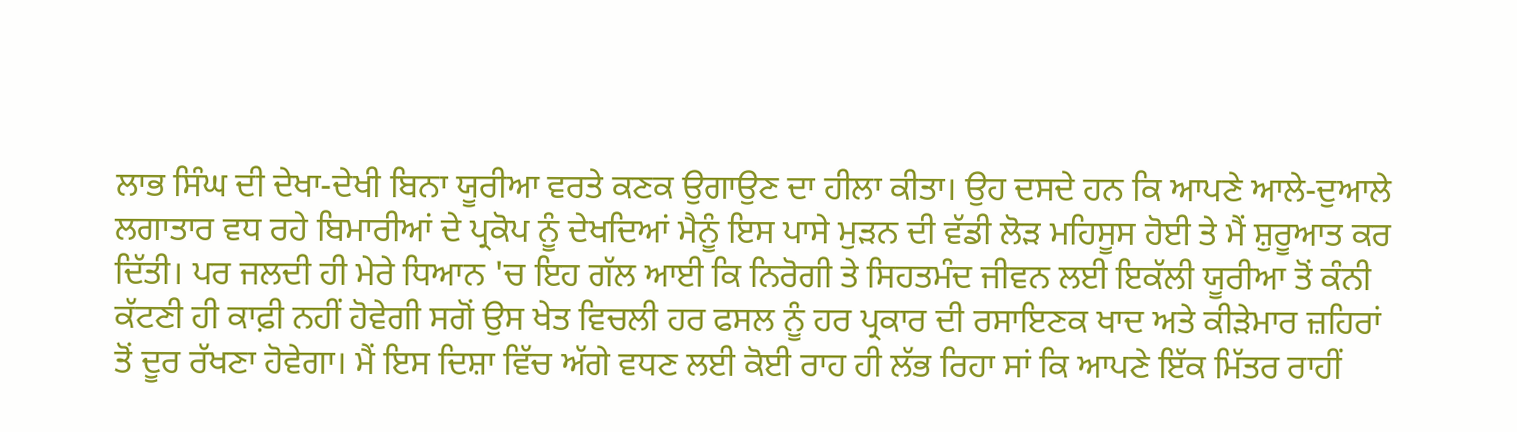ਲਾਭ ਸਿੰਘ ਦੀ ਦੇਖਾ-ਦੇਖੀ ਬਿਨਾ ਯੂਰੀਆ ਵਰਤੇ ਕਣਕ ਉਗਾਉਣ ਦਾ ਹੀਲਾ ਕੀਤਾ। ਉਹ ਦਸਦੇ ਹਨ ਕਿ ਆਪਣੇ ਆਲੇ-ਦੁਆਲੇ ਲਗਾਤਾਰ ਵਧ ਰਹੇ ਬਿਮਾਰੀਆਂ ਦੇ ਪ੍ਰਕੋਪ ਨੂੰ ਦੇਖਦਿਆਂ ਮੈਨੂੰ ਇਸ ਪਾਸੇ ਮੁੜਨ ਦੀ ਵੱਡੀ ਲੋੜ ਮਹਿਸੂਸ ਹੋਈ ਤੇ ਮੈਂ ਸ਼ੁਰੂਆਤ ਕਰ ਦਿੱਤੀ। ਪਰ ਜਲਦੀ ਹੀ ਮੇਰੇ ਧਿਆਨ 'ਚ ਇਹ ਗੱਲ ਆਈ ਕਿ ਨਿਰੋਗੀ ਤੇ ਸਿਹਤਮੰਦ ਜੀਵਨ ਲਈ ਇਕੱਲੀ ਯੂਰੀਆ ਤੋਂ ਕੰਨੀ ਕੱਟਣੀ ਹੀ ਕਾਫ਼ੀ ਨਹੀਂ ਹੋਵੇਗੀ ਸਗੋਂ ਉਸ ਖੇਤ ਵਿਚਲੀ ਹਰ ਫਸਲ ਨੂੰ ਹਰ ਪ੍ਰਕਾਰ ਦੀ ਰਸਾਇਣਕ ਖਾਦ ਅਤੇ ਕੀੜੇਮਾਰ ਜ਼ਹਿਰਾਂ ਤੋਂ ਦੂਰ ਰੱਖਣਾ ਹੋਵੇਗਾ। ਮੈਂ ਇਸ ਦਿਸ਼ਾ ਵਿੱਚ ਅੱਗੇ ਵਧਣ ਲਈ ਕੋਈ ਰਾਹ ਹੀ ਲੱਭ ਰਿਹਾ ਸਾਂ ਕਿ ਆਪਣੇ ਇੱਕ ਮਿੱਤਰ ਰਾਹੀਂ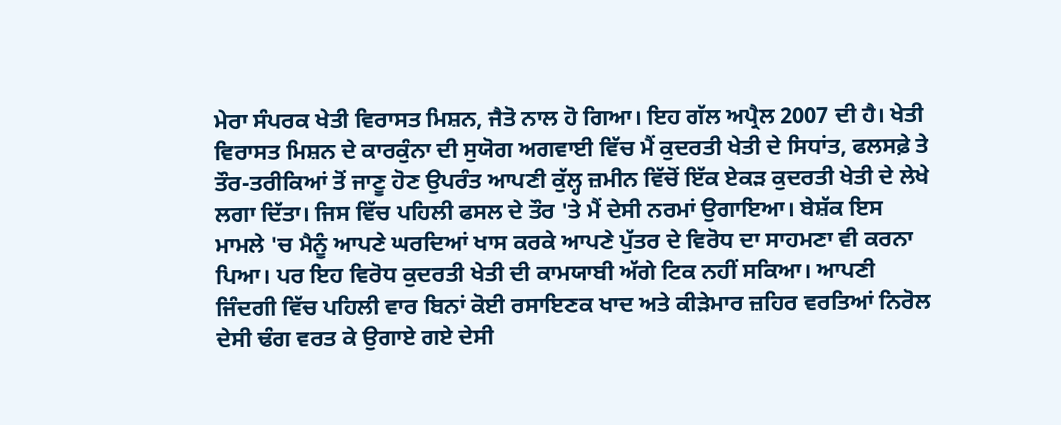ਮੇਰਾ ਸੰਪਰਕ ਖੇਤੀ ਵਿਰਾਸਤ ਮਿਸ਼ਨ, ਜੈਤੋ ਨਾਲ ਹੋ ਗਿਆ। ਇਹ ਗੱਲ ਅਪ੍ਰੈਲ 2007 ਦੀ ਹੈ। ਖੇਤੀ ਵਿਰਾਸਤ ਮਿਸ਼ਨ ਦੇ ਕਾਰਕੁੰਨਾ ਦੀ ਸੁਯੋਗ ਅਗਵਾਈ ਵਿੱਚ ਮੈਂ ਕੁਦਰਤੀ ਖੇਤੀ ਦੇ ਸਿਧਾਂਤ, ਫਲਸਫ਼ੇ ਤੇ ਤੌਰ-ਤਰੀਕਿਆਂ ਤੋਂ ਜਾਣੂ ਹੋਣ ਉਪਰੰਤ ਆਪਣੀ ਕੁੱਲ੍ਹ ਜ਼ਮੀਨ ਵਿੱਚੋਂ ਇੱਕ ਏਕੜ ਕੁਦਰਤੀ ਖੇਤੀ ਦੇ ਲੇਖੇ ਲਗਾ ਦਿੱਤਾ। ਜਿਸ ਵਿੱਚ ਪਹਿਲੀ ਫਸਲ ਦੇ ਤੌਰ 'ਤੇ ਮੈਂ ਦੇਸੀ ਨਰਮਾਂ ਉਗਾਇਆ। ਬੇਸ਼ੱਕ ਇਸ ਮਾਮਲੇ 'ਚ ਮੈਨੂੰ ਆਪਣੇ ਘਰਦਿਆਂ ਖਾਸ ਕਰਕੇ ਆਪਣੇ ਪੁੱਤਰ ਦੇ ਵਿਰੋਧ ਦਾ ਸਾਹਮਣਾ ਵੀ ਕਰਨਾ ਪਿਆ। ਪਰ ਇਹ ਵਿਰੋਧ ਕੁਦਰਤੀ ਖੇਤੀ ਦੀ ਕਾਮਯਾਬੀ ਅੱਗੇ ਟਿਕ ਨਹੀਂ ਸਕਿਆ। ਆਪਣੀ ਜਿੰਦਗੀ ਵਿੱਚ ਪਹਿਲੀ ਵਾਰ ਬਿਨਾਂ ਕੋਈ ਰਸਾਇਣਕ ਖਾਦ ਅਤੇ ਕੀੜੇਮਾਰ ਜ਼ਹਿਰ ਵਰਤਿਆਂ ਨਿਰੋਲ ਦੇਸੀ ਢੰਗ ਵਰਤ ਕੇ ਉਗਾਏ ਗਏ ਦੇਸੀ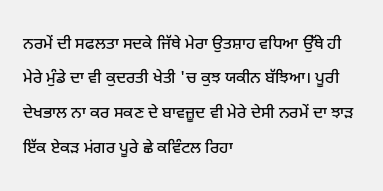ਨਰਮੇਂ ਦੀ ਸਫਲਤਾ ਸਦਕੇ ਜਿੱਥੇ ਮੇਰਾ ਉਤਸ਼ਾਹ ਵਧਿਆ ਉੱਥੇ ਹੀ ਮੇਰੇ ਮੁੰਡੇ ਦਾ ਵੀ ਕੁਦਰਤੀ ਖੇਤੀ 'ਚ ਕੁਝ ਯਕੀਨ ਬੱਝਿਆ। ਪੂਰੀ ਦੇਖਭਾਲ ਨਾ ਕਰ ਸਕਣ ਦੇ ਬਾਵਜ਼ੂਦ ਵੀ ਮੇਰੇ ਦੇਸੀ ਨਰਮੇਂ ਦਾ ਝਾੜ ਇੱਕ ਏਕੜ ਮਂਗਰ ਪੂਰੇ ਛੇ ਕਵਿੰਟਲ ਰਿਹਾ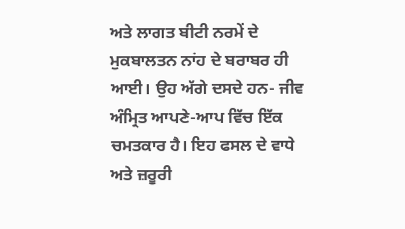ਅਤੇ ਲਾਗਤ ਬੀਟੀ ਨਰਮੇਂ ਦੇ ਮੁਕਬਾਲਤਨ ਨਾਂਹ ਦੇ ਬਰਾਬਰ ਹੀ ਆਈ। ਉਹ ਅੱਗੇ ਦਸਦੇ ਹਨ- ਜੀਵ ਅੰਮ੍ਰਿਤ ਆਪਣੇ-ਆਪ ਵਿੱਚ ਇੱਕ ਚਮਤਕਾਰ ਹੈ। ਇਹ ਫਸਲ ਦੇ ਵਾਧੇ ਅਤੇ ਜ਼ਰੂਰੀ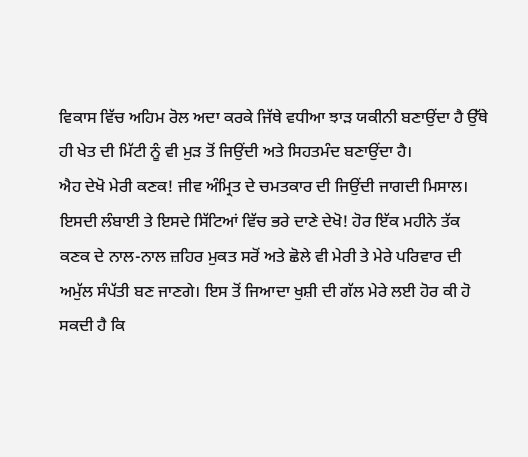ਵਿਕਾਸ ਵਿੱਚ ਅਹਿਮ ਰੋਲ ਅਦਾ ਕਰਕੇ ਜਿੱਥੇ ਵਧੀਆ ਝਾੜ ਯਕੀਨੀ ਬਣਾਉਂਦਾ ਹੈ ਉੱਥੇ ਹੀ ਖੇਤ ਦੀ ਮਿੱਟੀ ਨੂੰ ਵੀ ਮੁੜ ਤੋਂ ਜਿਉਂਦੀ ਅਤੇ ਸਿਹਤਮੰਦ ਬਣਾਉਂਦਾ ਹੈ।
ਐਹ ਦੇਖੋ ਮੇਰੀ ਕਣਕ! ਜੀਵ ਅੰਮ੍ਰਿਤ ਦੇ ਚਮਤਕਾਰ ਦੀ ਜਿਉਂਦੀ ਜਾਗਦੀ ਮਿਸਾਲ। ਇਸਦੀ ਲੰਬਾਈ ਤੇ ਇਸਦੇ ਸਿੱਟਿਆਂ ਵਿੱਚ ਭਰੇ ਦਾਣੇ ਦੇਖੋ! ਹੋਰ ਇੱਕ ਮਹੀਨੇ ਤੱਕ ਕਣਕ ਦੇ ਨਾਲ-ਨਾਲ ਜ਼ਹਿਰ ਮੁਕਤ ਸਰੋਂ ਅਤੇ ਛੋਲੇ ਵੀ ਮੇਰੀ ਤੇ ਮੇਰੇ ਪਰਿਵਾਰ ਦੀ ਅਮੁੱਲ ਸੰਪੱਤੀ ਬਣ ਜਾਣਗੇ। ਇਸ ਤੋਂ ਜਿਆਦਾ ਖੁਸ਼ੀ ਦੀ ਗੱਲ ਮੇਰੇ ਲਈ ਹੋਰ ਕੀ ਹੋ ਸਕਦੀ ਹੈ ਕਿ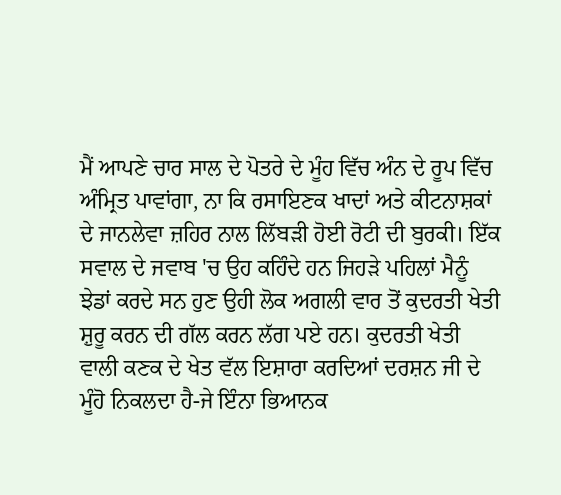ਮੈਂ ਆਪਣੇ ਚਾਰ ਸਾਲ ਦੇ ਪੋਤਰੇ ਦੇ ਮੂੰਹ ਵਿੱਚ ਅੰਨ ਦੇ ਰੂਪ ਵਿੱਚ ਅੰਮ੍ਰਿਤ ਪਾਵਾਂਗਾ, ਨਾ ਕਿ ਰਸਾਇਣਕ ਖਾਦਾਂ ਅਤੇ ਕੀਟਨਾਸ਼ਕਾਂ ਦੇ ਜਾਨਲੇਵਾ ਜ਼ਹਿਰ ਨਾਲ ਲਿੱਬੜੀ ਹੋਈ ਰੋਟੀ ਦੀ ਬੁਰਕੀ। ਇੱਕ ਸਵਾਲ ਦੇ ਜਵਾਬ 'ਚ ਉਹ ਕਹਿੰਦੇ ਹਨ ਜਿਹੜੇ ਪਹਿਲਾਂ ਮੈਨੂੰ ਝੇਡਾਂ ਕਰਦੇ ਸਨ ਹੁਣ ਉਹੀ ਲੋਕ ਅਗਲੀ ਵਾਰ ਤੋਂ ਕੁਦਰਤੀ ਖੇਤੀ ਸ਼ੁਰੂ ਕਰਨ ਦੀ ਗੱਲ ਕਰਨ ਲੱਗ ਪਏ ਹਨ। ਕੁਦਰਤੀ ਖੇਤੀ ਵਾਲੀ ਕਣਕ ਦੇ ਖੇਤ ਵੱਲ ਇਸ਼ਾਰਾ ਕਰਦਿਆਂ ਦਰਸ਼ਨ ਜੀ ਦੇ ਮੂੰਹੋ ਨਿਕਲਦਾ ਹੈ-ਜੇ ਇੰਨਾ ਭਿਆਨਕ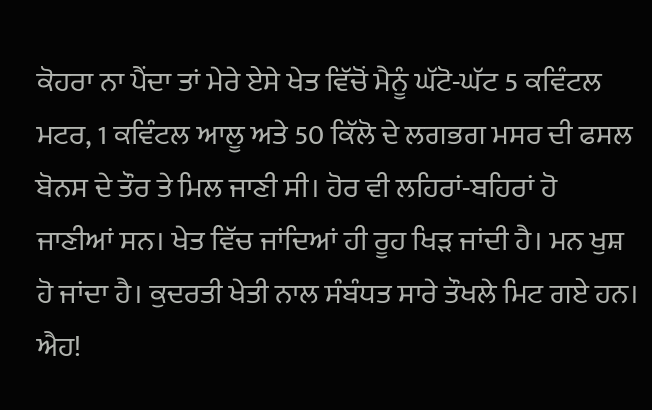ਕੋਹਰਾ ਨਾ ਪੈਂਦਾ ਤਾਂ ਮੇਰੇ ਏਸੇ ਖੇਤ ਵਿੱਚੋਂ ਮੈਨੂੰ ਘੱਟੋ-ਘੱਟ 5 ਕਵਿੰਟਲ ਮਟਰ, 1 ਕਵਿੰਟਲ ਆਲੂ ਅਤੇ 50 ਕਿੱਲੋ ਦੇ ਲਗਭਗ ਮਸਰ ਦੀ ਫਸਲ ਬੋਨਸ ਦੇ ਤੌਰ ਤੇ ਮਿਲ ਜਾਣੀ ਸੀ। ਹੋਰ ਵੀ ਲਹਿਰਾਂ-ਬਹਿਰਾਂ ਹੋ ਜਾਣੀਆਂ ਸਨ। ਖੇਤ ਵਿੱਚ ਜਾਂਦਿਆਂ ਹੀ ਰੂਹ ਖਿੜ ਜਾਂਦੀ ਹੈ। ਮਨ ਖੁਸ਼ ਹੋ ਜਾਂਦਾ ਹੈ। ਕੁਦਰਤੀ ਖੇਤੀ ਨਾਲ ਸੰਬੰਧਤ ਸਾਰੇ ਤੌਖਲੇ ਮਿਟ ਗਏ ਹਨ। ਐਹ!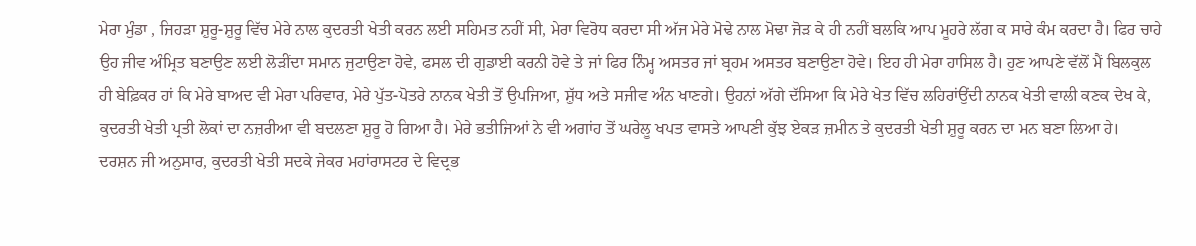ਮੇਰਾ ਮੁੰਡਾ , ਜਿਹੜਾ ਸ਼ੁਰੂ-ਸ਼ੁਰੂ ਵਿੱਚ ਮੇਰੇ ਨਾਲ ਕੁਦਰਤੀ ਖੇਤੀ ਕਰਨ ਲਈ ਸਹਿਮਤ ਨਹੀਂ ਸੀ, ਮੇਰਾ ਵਿਰੋਧ ਕਰਦਾ ਸੀ ਅੱਜ ਮੇਰੇ ਮੋਢੇ ਨਾਲ ਮੋਢਾ ਜੋੜ ਕੇ ਹੀ ਨਹੀਂ ਬਲਕਿ ਆਪ ਮੂਹਰੇ ਲੱਗ ਕ ਸਾਰੇ ਕੰਮ ਕਰਦਾ ਹੈ। ਫਿਰ ਚਾਹੇ ਉਹ ਜੀਵ ਅੰਮ੍ਰਿਤ ਬਣਾਉਣ ਲਈ ਲੋੜੀਂਦਾ ਸਮਾਨ ਜੁਟਾਉਣਾ ਹੋਵੇ, ਫਸਲ ਦੀ ਗੁਡਾਈ ਕਰਨੀ ਹੋਵੇ ਤੇ ਜਾਂ ਫਿਰ ਨਿੰਮ੍ਹ ਅਸਤਰ ਜਾਂ ਬ੍ਰਹਮ ਅਸਤਰ ਬਣਾਉਣਾ ਹੋਵੇ। ਇਹ ਹੀ ਮੇਰਾ ਹਾਸਿਲ ਹੈ। ਹੁਣ ਆਪਣੇ ਵੱਲੋਂ ਮੈਂ ਬਿਲਕੁਲ ਹੀ ਬੇਫ਼ਿਕਰ ਹਾਂ ਕਿ ਮੇਰੇ ਬਾਅਦ ਵੀ ਮੇਰਾ ਪਰਿਵਾਰ, ਮੇਰੇ ਪੁੱਤ-ਪੋਤਰੇ ਨਾਨਕ ਖੇਤੀ ਤੋਂ ਉਪਜਿਆ, ਸ਼ੁੱਧ ਅਤੇ ਸਜੀਵ ਅੰਨ ਖਾਣਗੇ। ਉਹਨਾਂ ਅੱਗੇ ਦੱਸਿਆ ਕਿ ਮੇਰੇ ਖੇਤ ਵਿੱਚ ਲਹਿਰਾਂਉਂਦੀ ਨਾਨਕ ਖੇਤੀ ਵਾਲੀ ਕਣਕ ਦੇਖ ਕੇ, ਕੁਦਰਤੀ ਖੇਤੀ ਪ੍ਰਤੀ ਲੋਕਾਂ ਦਾ ਨਜ਼ਰੀਆ ਵੀ ਬਦਲਣਾ ਸ਼ੁਰੂ ਹੋ ਗਿਆ ਹੈ। ਮੇਰੇ ਭਤੀਜਿਆਂ ਨੇ ਵੀ ਅਗਾਂਹ ਤੋਂ ਘਰੇਲੂ ਖਪਤ ਵਾਸਤੇ ਆਪਣੀ ਕੁੱਝ ਏਕੜ ਜ਼ਮੀਨ ਤੇ ਕੁਦਰਤੀ ਖੇਤੀ ਸ਼ੁਰੂ ਕਰਨ ਦਾ ਮਨ ਬਣਾ ਲਿਆ ਹੇ।
ਦਰਸ਼ਨ ਜੀ ਅਨੁਸਾਰ, ਕੁਦਰਤੀ ਖੇਤੀ ਸਦਕੇ ਜੇਕਰ ਮਹਾਂਰਾਸਟਰ ਦੇ ਵਿਦ੍ਰਭ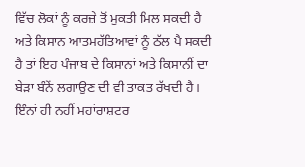ਵਿੱਚ ਲੋਕਾਂ ਨੂੰ ਕਰਜ਼ੇ ਤੋਂ ਮੁਕਤੀ ਮਿਲ ਸਕਦੀ ਹੈ ਅਤੇ ਕਿਸਾਨ ਆਤਮਹੱਤਿਆਵਾਂ ਨੂੰ ਠੱਲ ਪੈ ਸਕਦੀ ਹੈ ਤਾਂ ਇਹ ਪੰਜਾਬ ਦੇ ਕਿਸਾਨਾਂ ਅਤੇ ਕਿਸਾਨੀਂ ਦਾ ਬੇੜਾ ਬੰਨੇਂ ਲਗਾਉਣ ਦੀ ਵੀ ਤਾਕਤ ਰੱਖਦੀ ਹੈ। ਇੰਨਾਂ ਹੀ ਨਹੀਂ ਮਹਾਂਰਾਸ਼ਟਰ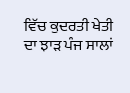ਵਿੱਚ ਕੁਦਰਤੀ ਖੇਤੀ ਦਾ ਝਾੜ ਪੰਜ ਸਾਲਾਂ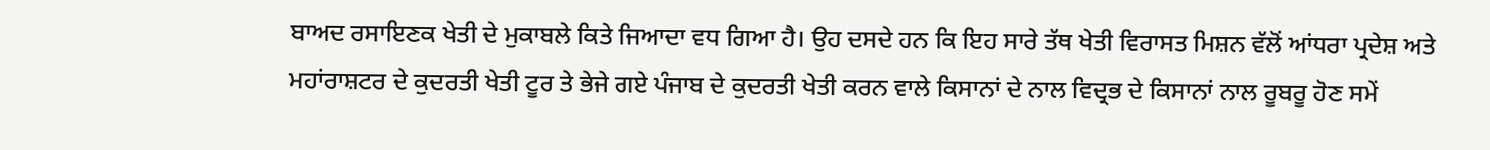ਬਾਅਦ ਰਸਾਇਣਕ ਖੇਤੀ ਦੇ ਮੁਕਾਬਲੇ ਕਿਤੇ ਜਿਆਦਾ ਵਧ ਗਿਆ ਹੈ। ਉਹ ਦਸਦੇ ਹਨ ਕਿ ਇਹ ਸਾਰੇ ਤੱਥ ਖੇਤੀ ਵਿਰਾਸਤ ਮਿਸ਼ਨ ਵੱਲੋਂ ਆਂਧਰਾ ਪ੍ਰਦੇਸ਼ ਅਤੇ ਮਹਾਂਰਾਸ਼ਟਰ ਦੇ ਕੁਦਰਤੀ ਖੇਤੀ ਟੂਰ ਤੇ ਭੇਜੇ ਗਏ ਪੰਜਾਬ ਦੇ ਕੁਦਰਤੀ ਖੇਤੀ ਕਰਨ ਵਾਲੇ ਕਿਸਾਨਾਂ ਦੇ ਨਾਲ ਵਿਦ੍ਰਭ ਦੇ ਕਿਸਾਨਾਂ ਨਾਲ ਰੂਬਰੂ ਹੋਣ ਸਮੇਂ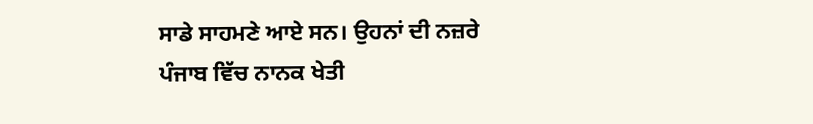ਸਾਡੇ ਸਾਹਮਣੇ ਆਏ ਸਨ। ਉਹਨਾਂ ਦੀ ਨਜ਼ਰੇ ਪੰਜਾਬ ਵਿੱਚ ਨਾਨਕ ਖੇਤੀ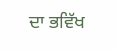ਦਾ ਭਵਿੱਖ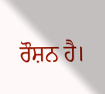ਰੌਸ਼ਨ ਹੈ।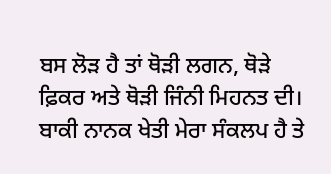ਬਸ ਲੋੜ ਹੈ ਤਾਂ ਥੋੜੀ ਲਗਨ, ਥੋੜੇ ਫ਼ਿਕਰ ਅਤੇ ਥੋੜੀ ਜਿੰਨੀ ਮਿਹਨਤ ਦੀ। ਬਾਕੀ ਨਾਨਕ ਖੇਤੀ ਮੇਰਾ ਸੰਕਲਪ ਹੈ ਤੇ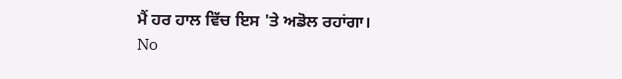ਮੈਂ ਹਰ ਹਾਲ ਵਿੱਚ ਇਸ 'ਤੇ ਅਡੋਲ ਰਹਾਂਗਾ।
No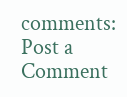comments:
Post a Comment